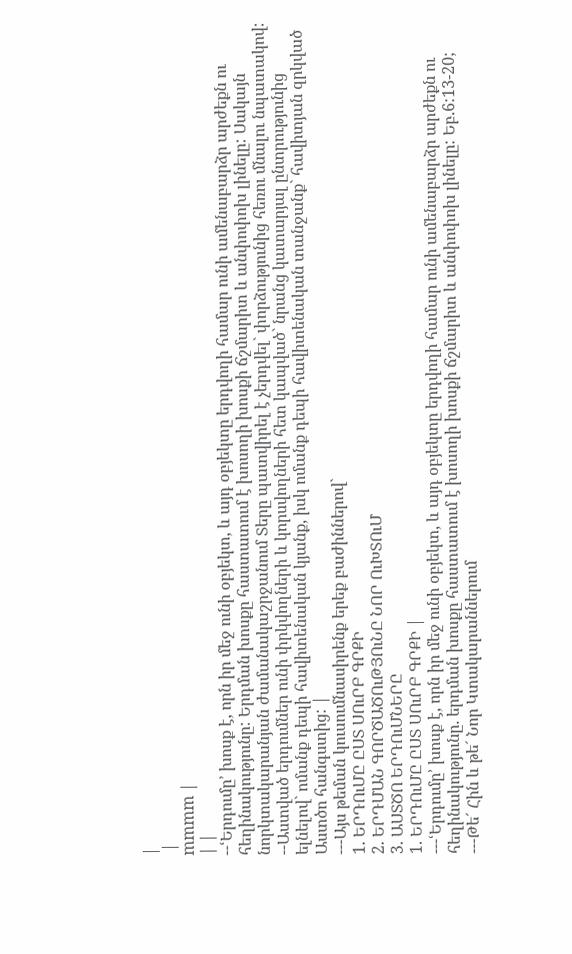|
 |
mmmm |
| |
--ՙԵրդումը՚ խոսք է, որն իր մեջ ունի օբյեկտ, և այդ օբյեկտը երդվողի համար ունի ամենաբարձր արժեքն ու հեղինակությունը: Երդման խոսքը հաստատում է խոսողի խոսքի ճշմարիտ և անփոփոխ լինելը: Սակայն նորկտակարանյան ժամանակաշրջանում Տերը պատվիրել է չերդվել` փորձությունից հեռու մնալու նպատակով:
--Աստված երդումներ ունի փրկվողների և կորսվողների հետ կապված` նրանց կատարյալ ընտրությունից ելնելով` ոմանք դեպի հավիտենական կյանք, իսկ ոմանք դեպի հավիտենական տանջանք` հավիտյան զրկված Աստծո հանգստից: |
---Այս թեման կուսումնասիրենք երեք բաժիններով`
1. ԵՐԴՈւՄԸ ԸՍՏ ՍՈւՐԲ ԳՐՔԻ
2. ԵՐԴՄԱՆ ԳՈՐԾԱԾՈւԹՅՈւՆԸ ՆՈՐ ՈւԽՏՈւՄ
3. ԱՍՏԾՈ ԵՐԴՈւՄՆԵՐԸ
1. ԵՐԴՈւՄԸ ԸՍՏ ՍՈւՐԲ ԳՐՔԻ |
---ՙԵրդումը՚ խոսք է, որն իր մեջ ունի օբյեկտ, և այդ օբյեկտը երդվողի համար ունի ամենաբարձր արժեքն ու հեղինակությունը. երդման խոսքը հաստատում է խոսողի խոսքի ճշմարիտ և անփոփոխ լինելը: Եբ.6:13-20;
---Թե´ Հին և թե´ Նոր Կտակարաններում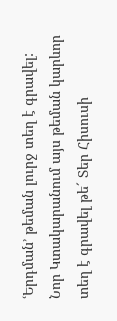ՙԵրդման՚ թեման լուրջ տեղ է գրավել: Նոր Կտակարանում այս թեման կարևոր տեղ է գրավել թե´ Տեր Հիսուսի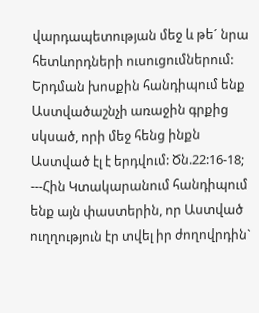վարդապետության մեջ և թե´ նրա հետևորդների ուսուցումներում: Երդման խոսքին հանդիպում ենք Աստվածաշնչի առաջին գրքից սկսած, որի մեջ հենց ինքն Աստված էլ է երդվում: Ծն.22:16-18;
---Հին Կտակարանում հանդիպում ենք այն փաստերին, որ Աստված ուղղություն էր տվել իր ժողովրդին`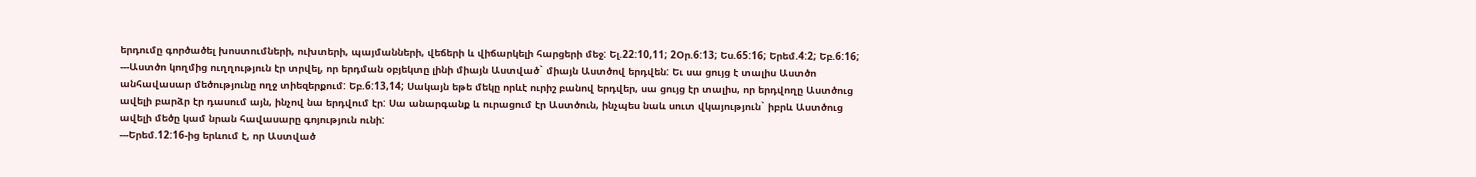երդումը գործածել խոստումների, ուխտերի, պայմանների, վեճերի և վիճարկելի հարցերի մեջ: Ել.22:10,11; 2Օր.6:13; Ես.65:16; Երեմ.4:2; Եբ.6:16;
---Աստծո կողմից ուղղություն էր տրվել, որ երդման օբյեկտը լինի միայն Աստված` միայն Աստծով երդվեն: Եւ սա ցույց է տալիս Աստծո անհավասար մեծությունը ողջ տիեզերքում: Եբ.6:13,14; Սակայն եթե մեկը որևէ ուրիշ բանով երդվեր, սա ցույց էր տալիս, որ երդվողը Աստծուց ավելի բարձր էր դասում այն, ինչով նա երդվում էր: Սա անարգանք և ուրացում էր Աստծուն, ինչպես նաև սուտ վկայություն` իբրև Աստծուց ավելի մեծը կամ նրան հավասարը գոյություն ունի:
---Երեմ.12:16-ից երևում է, որ Աստված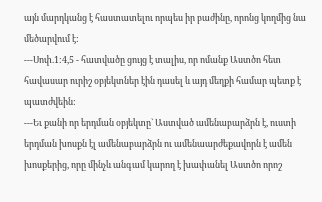այն մարդկանց է հաստատելու որպես իր բաժինը, որոնց կողմից նա մեծարվում է:
---Սոփ.1:4,5 - հատվածը ցույց է տալիս, որ ոմանք Աստծո հետ հավասար ուրիշ օբյեկտներ էին դասել և այդ մեղքի համար պետք է պատժվեին:
---Եւ քանի որ երդման օբյեկտը` Աստված ամենաբարձրն է, ուստի երդման խոսքն էլ ամենաբարձրն ու ամենաարժեքավորն է ամեն խոսքերից, որը մինչև անգամ կարող է խափանել Աստծո որոշ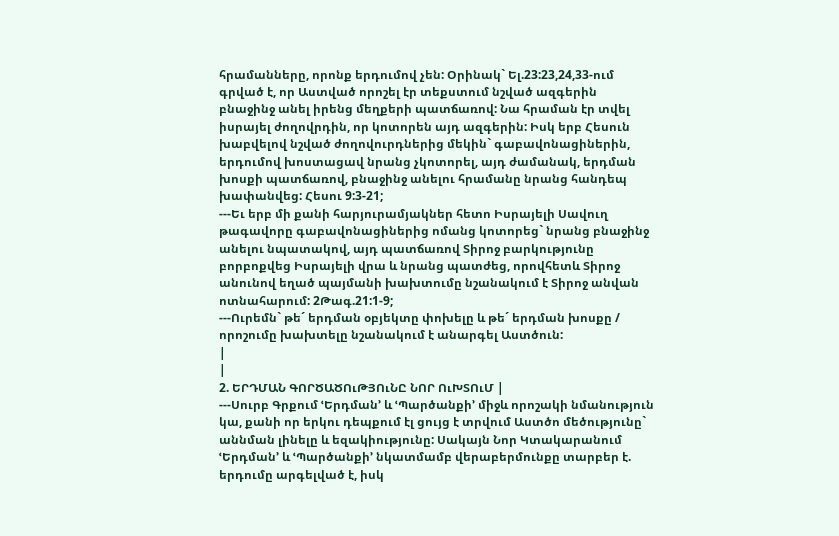հրամանները, որոնք երդումով չեն: Օրինակ` Ել.23:23,24,33-ում գրված է, որ Աստված որոշել էր տեքստում նշված ազգերին բնաջինջ անել իրենց մեղքերի պատճառով: Նա հրաման էր տվել իսրայել ժողովրդին, որ կոտորեն այդ ազգերին: Իսկ երբ Հեսուն խաբվելով նշված ժողովուրդներից մեկին` գաբավոնացիներին, երդումով խոստացավ նրանց չկոտորել, այդ ժամանակ, երդման խոսքի պատճառով, բնաջինջ անելու հրամանը նրանց հանդեպ խափանվեց: Հեսու 9:3-21;
---Եւ երբ մի քանի հարյուրամյակներ հետո Իսրայելի Սավուղ թագավորը գաբավոնացիներից ոմանց կոտորեց` նրանց բնաջինջ անելու նպատակով, այդ պատճառով Տիրոջ բարկությունը բորբոքվեց Իսրայելի վրա և նրանց պատժեց, որովհետև Տիրոջ անունով եղած պայմանի խախտումը նշանակում է Տիրոջ անվան ոտնահարում: 2Թագ.21:1-9;
---Ուրեմն` թե´ երդման օբյեկտը փոխելը և թե´ երդման խոսքը / որոշումը խախտելը նշանակում է անարգել Աստծուն:
|
|
2. ԵՐԴՄԱՆ ԳՈՐԾԱԾՈւԹՅՈւՆԸ ՆՈՐ ՈւԽՏՈւՄ |
---Սուրբ Գրքում ՙԵրդման՚ և ՙՊարծանքի՚ միջև որոշակի նմանություն կա, քանի որ երկու դեպքում էլ ցույց է տրվում Աստծո մեծությունը` աննման լինելը և եզակիությունը: Սակայն Նոր Կտակարանում ՙԵրդման՚ և ՙՊարծանքի՚ նկատմամբ վերաբերմունքը տարբեր է. երդումը արգելված է, իսկ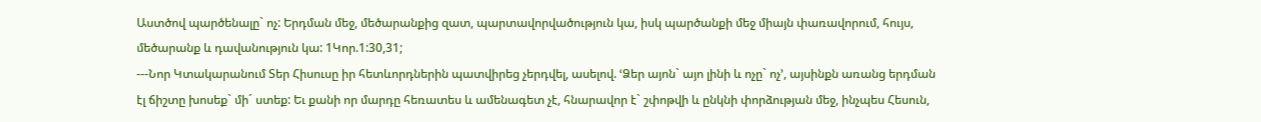Աստծով պարծենալը` ոչ: Երդման մեջ, մեծարանքից զատ, պարտավորվածություն կա, իսկ պարծանքի մեջ միայն փառավորում, հույս, մեծարանք և դավանություն կա: 1Կոր.1:30,31;
---Նոր Կտակարանում Տեր Հիսուսը իր հետևորդներին պատվիրեց չերդվել, ասելով. ՙՁեր այոն` այո լինի և ոչը` ոչ՚, այսինքն առանց երդման էլ ճիշտը խոսեք` մի´ ստեք: Եւ քանի որ մարդը հեռատես և ամենագետ չէ, հնարավոր է` շփոթվի և ընկնի փորձության մեջ, ինչպես Հեսուն,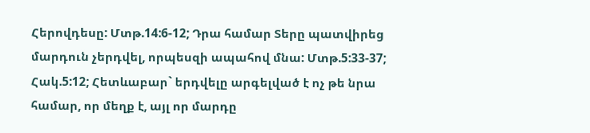Հերովդեսը: Մտթ.14:6-12; Դրա համար Տերը պատվիրեց մարդուն չերդվել, որպեսզի ապահով մնա: Մտթ.5:33-37; Հակ.5:12; Հետևաբար` երդվելը արգելված է ոչ թե նրա համար, որ մեղք է, այլ որ մարդը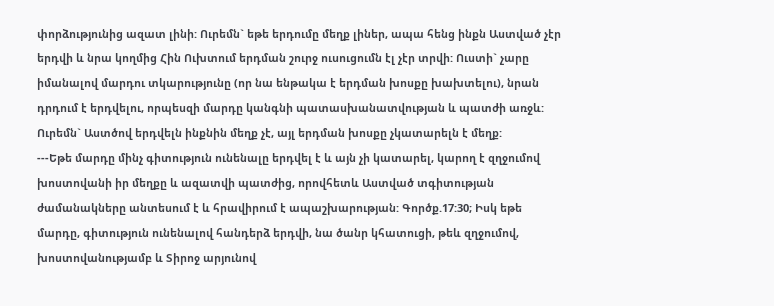փորձությունից ազատ լինի: Ուրեմն` եթե երդումը մեղք լիներ, ապա հենց ինքն Աստված չէր երդվի և նրա կողմից Հին Ուխտում երդման շուրջ ուսուցումն էլ չէր տրվի: Ուստի` չարը իմանալով մարդու տկարությունը (որ նա ենթակա է երդման խոսքը խախտելու), նրան դրդում է երդվելու, որպեսզի մարդը կանգնի պատասխանատվության և պատժի առջև: Ուրեմն` Աստծով երդվելն ինքնին մեղք չէ, այլ երդման խոսքը չկատարելն է մեղք:
---Եթե մարդը մինչ գիտություն ունենալը երդվել է և այն չի կատարել, կարող է զղջումով խոստովանի իր մեղքը և ազատվի պատժից, որովհետև Աստված տգիտության ժամանակները անտեսում է և հրավիրում է ապաշխարության: Գործք.17:30; Իսկ եթե մարդը, գիտություն ունենալով հանդերձ երդվի, նա ծանր կհատուցի, թեև զղջումով, խոստովանությամբ և Տիրոջ արյունով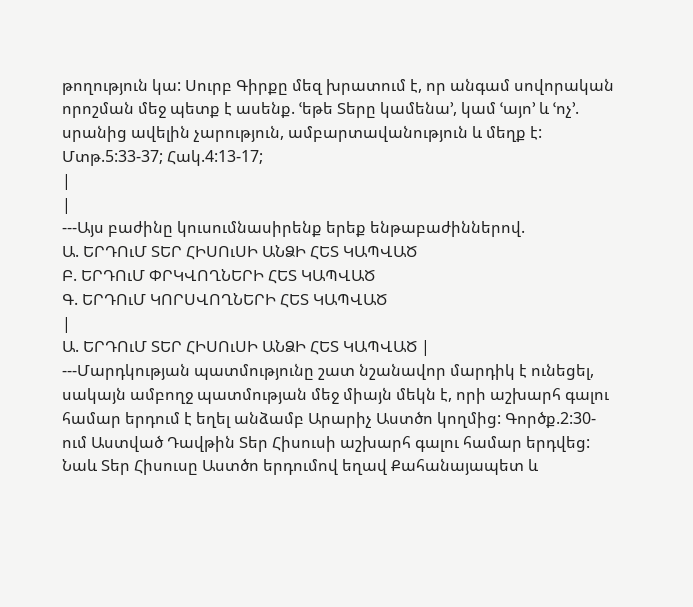թողություն կա: Սուրբ Գիրքը մեզ խրատում է, որ անգամ սովորական որոշման մեջ պետք է ասենք. ՙեթե Տերը կամենա՚, կամ ՙայո՚ և ՙոչ՚. սրանից ավելին չարություն, ամբարտավանություն և մեղք է: Մտթ.5:33-37; Հակ.4:13-17;
|
|
---Այս բաժինը կուսումնասիրենք երեք ենթաբաժիններով.
Ա. ԵՐԴՈւՄ ՏԵՐ ՀԻՍՈւՍԻ ԱՆՁԻ ՀԵՏ ԿԱՊՎԱԾ
Բ. ԵՐԴՈւՄ ՓՐԿՎՈՂՆԵՐԻ ՀԵՏ ԿԱՊՎԱԾ
Գ. ԵՐԴՈւՄ ԿՈՐՍՎՈՂՆԵՐԻ ՀԵՏ ԿԱՊՎԱԾ
|
Ա. ԵՐԴՈւՄ ՏԵՐ ՀԻՍՈւՍԻ ԱՆՁԻ ՀԵՏ ԿԱՊՎԱԾ |
---Մարդկության պատմությունը շատ նշանավոր մարդիկ է ունեցել, սակայն ամբողջ պատմության մեջ միայն մեկն է, որի աշխարհ գալու համար երդում է եղել անձամբ Արարիչ Աստծո կողմից: Գործք.2:30-ում Աստված Դավթին Տեր Հիսուսի աշխարհ գալու համար երդվեց: Նաև Տեր Հիսուսը Աստծո երդումով եղավ Քահանայապետ և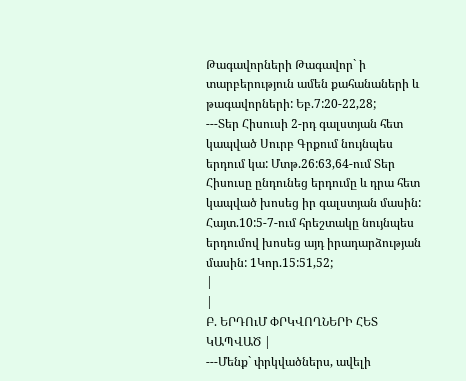Թագավորների Թագավոր` ի տարբերություն ամեն քահանաների և թագավորների: Եբ.7:20-22,28;
---Տեր Հիսուսի 2-րդ գալստյան հետ կապված Սուրբ Գրքում նույնպես երդում կա: Մտթ.26:63,64-ում Տեր Հիսուսը ընդունեց երդումը և դրա հետ կապված խոսեց իր գալստյան մասին: Հայտ.10:5-7-ում հրեշտակը նույնպես երդումով խոսեց այդ իրադարձության մասին: 1Կոր.15:51,52;
|
|
Բ. ԵՐԴՈւՄ ՓՐԿՎՈՂՆԵՐԻ ՀԵՏ ԿԱՊՎԱԾ |
---Մենք` փրկվածներս, ավելի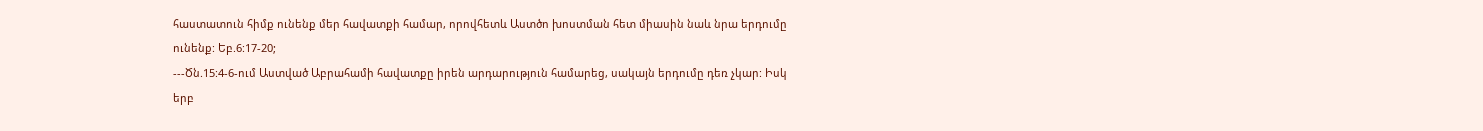հաստատուն հիմք ունենք մեր հավատքի համար, որովհետև Աստծո խոստման հետ միասին նաև նրա երդումը ունենք: Եբ.6:17-20;
---Ծն.15:4-6-ում Աստված Աբրահամի հավատքը իրեն արդարություն համարեց, սակայն երդումը դեռ չկար: Իսկ երբ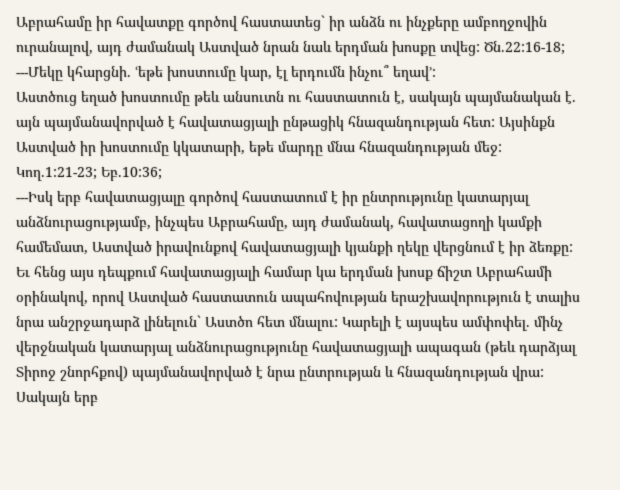Աբրահամը իր հավատքը գործով հաստատեց` իր անձն ու ինչքերը ամբողջովին ուրանալով, այդ ժամանակ Աստված նրան նաև երդման խոսքը տվեց: Ծն.22:16-18;
---Մեկը կհարցնի. ՙեթե խոստումը կար, էլ երդումն ինչու՞ եղավ՚:
Աստծուց եղած խոստումը թեև անսուտն ու հաստատուն է, սակայն պայմանական է. այն պայմանավորված է հավատացյալի ընթացիկ հնազանդության հետ: Այսինքն Աստված իր խոստումը կկատարի, եթե մարդը մնա հնազանդության մեջ: Կող.1:21-23; Եբ.10:36;
---Իսկ երբ հավատացյալը գործով հաստատում է իր ընտրությունը կատարյալ անձնուրացությամբ, ինչպես Աբրահամը, այդ ժամանակ, հավատացողի կամքի համեմատ, Աստված իրավունքով հավատացյալի կյանքի ղեկը վերցնում է իր ձեռքը: Եւ հենց այս դեպքում հավատացյալի համար կա երդման խոսք ճիշտ Աբրահամի օրինակով, որով Աստված հաստատուն ապահովության երաշխավորություն է տալիս նրա անշրջադարձ լինելուն` Աստծո հետ մնալու: Կարելի է այսպես ամփոփել. մինչ վերջնական կատարյալ անձնուրացությունը հավատացյալի ապագան (թեև դարձյալ Տիրոջ շնորհքով) պայմանավորված է նրա ընտրության և հնազանդության վրա: Սակայն երբ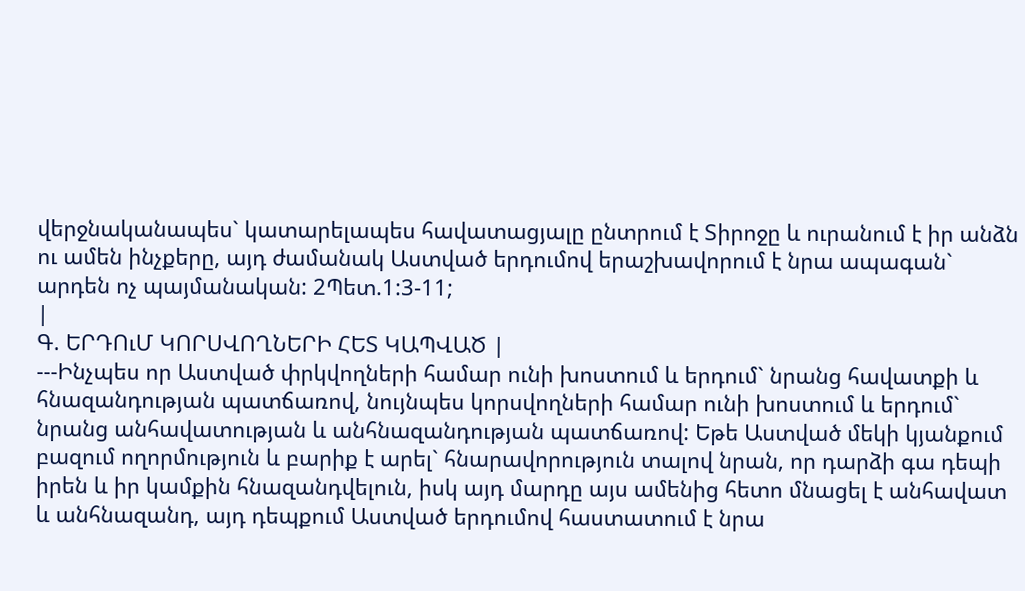վերջնականապես` կատարելապես հավատացյալը ընտրում է Տիրոջը և ուրանում է իր անձն ու ամեն ինչքերը, այդ ժամանակ Աստված երդումով երաշխավորում է նրա ապագան` արդեն ոչ պայմանական: 2Պետ.1:3-11;
|
Գ. ԵՐԴՈւՄ ԿՈՐՍՎՈՂՆԵՐԻ ՀԵՏ ԿԱՊՎԱԾ |
---Ինչպես որ Աստված փրկվողների համար ունի խոստում և երդում` նրանց հավատքի և հնազանդության պատճառով, նույնպես կորսվողների համար ունի խոստում և երդում` նրանց անհավատության և անհնազանդության պատճառով: Եթե Աստված մեկի կյանքում բազում ողորմություն և բարիք է արել` հնարավորություն տալով նրան, որ դարձի գա դեպի իրեն և իր կամքին հնազանդվելուն, իսկ այդ մարդը այս ամենից հետո մնացել է անհավատ և անհնազանդ, այդ դեպքում Աստված երդումով հաստատում է նրա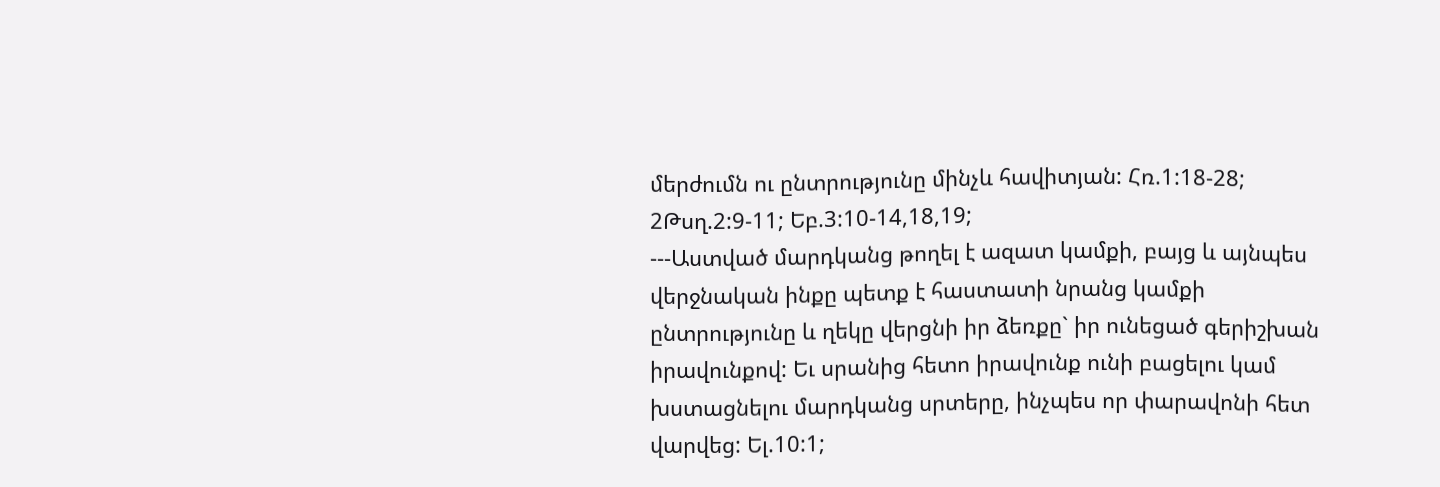մերժումն ու ընտրությունը մինչև հավիտյան: Հռ.1:18-28; 2Թսղ.2:9-11; Եբ.3:10-14,18,19;
---Աստված մարդկանց թողել է ազատ կամքի, բայց և այնպես վերջնական ինքը պետք է հաստատի նրանց կամքի ընտրությունը և ղեկը վերցնի իր ձեռքը` իր ունեցած գերիշխան իրավունքով: Եւ սրանից հետո իրավունք ունի բացելու կամ խստացնելու մարդկանց սրտերը, ինչպես որ փարավոնի հետ վարվեց: Ել.10:1;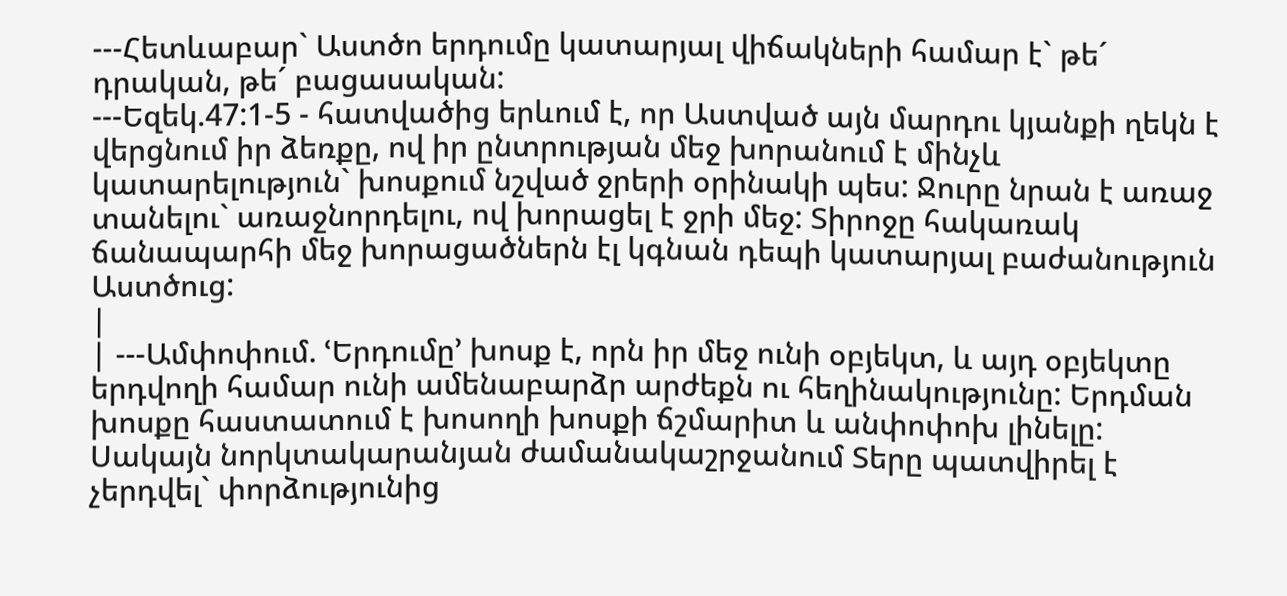---Հետևաբար` Աստծո երդումը կատարյալ վիճակների համար է` թե´ դրական, թե´ բացասական:
---Եզեկ.47:1-5 - հատվածից երևում է, որ Աստված այն մարդու կյանքի ղեկն է վերցնում իր ձեռքը, ով իր ընտրության մեջ խորանում է մինչև կատարելություն` խոսքում նշված ջրերի օրինակի պես: Ջուրը նրան է առաջ տանելու` առաջնորդելու, ով խորացել է ջրի մեջ: Տիրոջը հակառակ ճանապարհի մեջ խորացածներն էլ կգնան դեպի կատարյալ բաժանություն Աստծուց:
|
| ---Ամփոփում. ՙԵրդումը՚ խոսք է, որն իր մեջ ունի օբյեկտ, և այդ օբյեկտը երդվողի համար ունի ամենաբարձր արժեքն ու հեղինակությունը: Երդման խոսքը հաստատում է խոսողի խոսքի ճշմարիտ և անփոփոխ լինելը: Սակայն նորկտակարանյան ժամանակաշրջանում Տերը պատվիրել է չերդվել` փորձությունից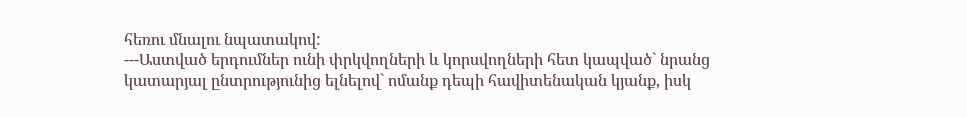հեռու մնալու նպատակով:
---Աստված երդումներ ունի փրկվողների և կորսվողների հետ կապված` նրանց կատարյալ ընտրությունից ելնելով` ոմանք դեպի հավիտենական կյանք, իսկ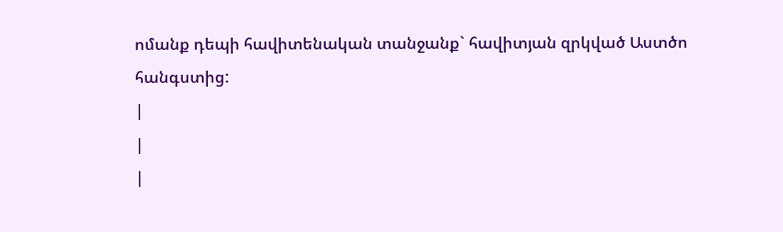ոմանք դեպի հավիտենական տանջանք` հավիտյան զրկված Աստծո հանգստից:
|
|
|